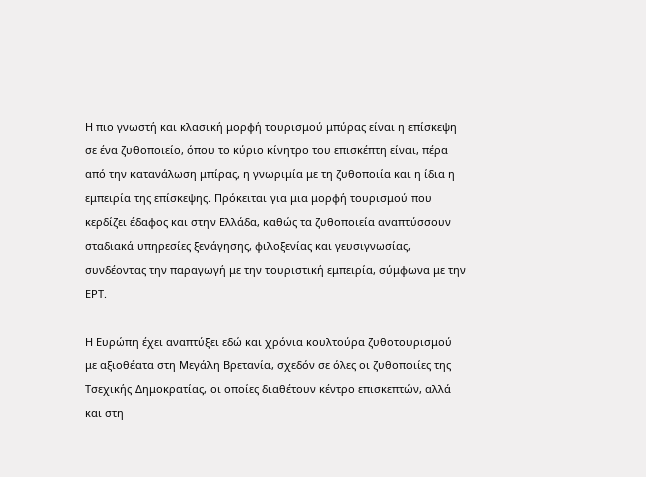Η πιο γνωστή και κλασική μορφή τουρισμού μπύρας είναι η επίσκεψη σε ένα ζυθοποιείο, όπου το κύριο κίνητρο του επισκέπτη είναι, πέρα από την κατανάλωση μπίρας, η γνωριμία με τη ζυθοποιία και η ίδια η εμπειρία της επίσκεψης. Πρόκειται για μια μορφή τουρισμού που κερδίζει έδαφος και στην Ελλάδα, καθώς τα ζυθοποιεία αναπτύσσουν σταδιακά υπηρεσίες ξενάγησης, φιλοξενίας και γευσιγνωσίας, συνδέοντας την παραγωγή με την τουριστική εμπειρία, σύμφωνα με την ΕΡΤ.

Η Ευρώπη έχει αναπτύξει εδώ και χρόνια κουλτούρα ζυθοτουρισμού με αξιοθέατα στη Μεγάλη Βρετανία, σχεδόν σε όλες οι ζυθοποιίες της Τσεχικής Δημοκρατίας, οι οποίες διαθέτουν κέντρο επισκεπτών, αλλά και στη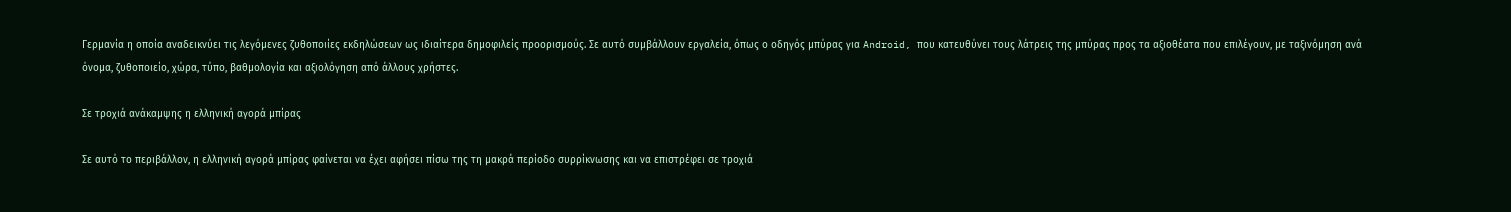Γερμανία η οποία αναδεικνύει τις λεγόμενες ζυθοποιίες εκδηλώσεων ως ιδιαίτερα δημοφιλείς προορισμούς. Σε αυτό συμβάλλουν εργαλεία, όπως ο οδηγός μπύρας για Android, που κατευθύνει τους λάτρεις της μπύρας προς τα αξιοθέατα που επιλέγουν, με ταξινόμηση ανά όνομα, ζυθοποιείο, χώρα, τύπο, βαθμολογία και αξιολόγηση από άλλους χρήστες.

Σε τροχιά ανάκαμψης η ελληνική αγορά μπίρας

Σε αυτό το περιβάλλον, η ελληνική αγορά μπίρας φαίνεται να έχει αφήσει πίσω της τη μακρά περίοδο συρρίκνωσης και να επιστρέφει σε τροχιά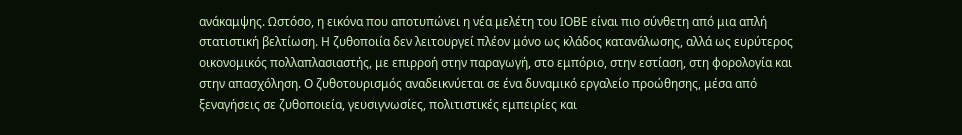ανάκαμψης. Ωστόσο, η εικόνα που αποτυπώνει η νέα μελέτη του ΙΟΒΕ είναι πιο σύνθετη από μια απλή στατιστική βελτίωση. Η ζυθοποιία δεν λειτουργεί πλέον μόνο ως κλάδος κατανάλωσης, αλλά ως ευρύτερος οικονομικός πολλαπλασιαστής, με επιρροή στην παραγωγή, στο εμπόριο, στην εστίαση, στη φορολογία και στην απασχόληση. Ο ζυθοτουρισμός αναδεικνύεται σε ένα δυναμικό εργαλείο προώθησης, μέσα από ξεναγήσεις σε ζυθοποιεία, γευσιγνωσίες, πολιτιστικές εμπειρίες και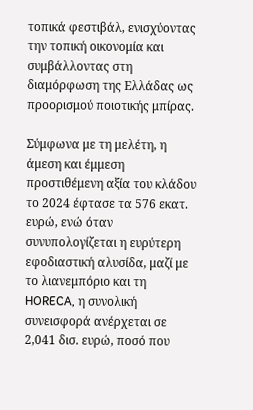τοπικά φεστιβάλ, ενισχύοντας την τοπική οικονομία και συμβάλλοντας στη διαμόρφωση της Ελλάδας ως προορισμού ποιοτικής μπίρας.

Σύμφωνα με τη μελέτη, η άμεση και έμμεση προστιθέμενη αξία του κλάδου το 2024 έφτασε τα 576 εκατ. ευρώ, ενώ όταν συνυπολογίζεται η ευρύτερη εφοδιαστική αλυσίδα, μαζί με το λιανεμπόριο και τη HORECA, η συνολική συνεισφορά ανέρχεται σε 2,041 δισ. ευρώ, ποσό που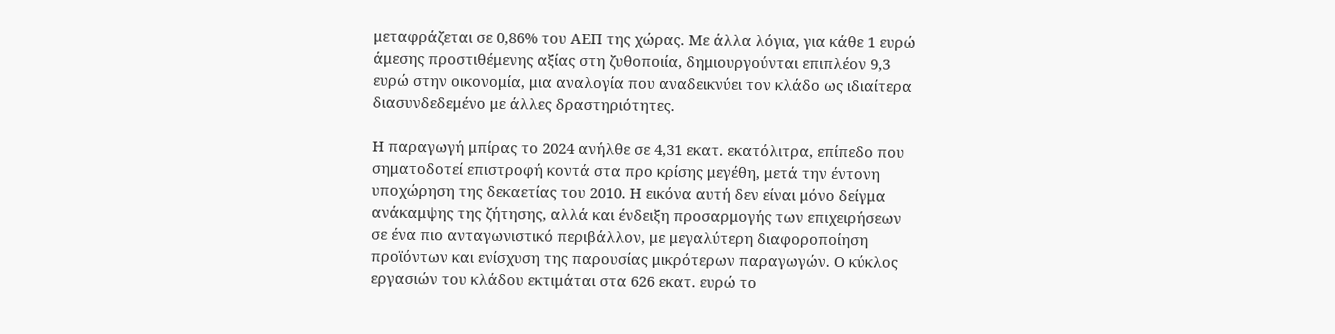μεταφράζεται σε 0,86% του ΑΕΠ της χώρας. Με άλλα λόγια, για κάθε 1 ευρώ άμεσης προστιθέμενης αξίας στη ζυθοποιία, δημιουργούνται επιπλέον 9,3 ευρώ στην οικονομία, μια αναλογία που αναδεικνύει τον κλάδο ως ιδιαίτερα διασυνδεδεμένο με άλλες δραστηριότητες.

Η παραγωγή μπίρας το 2024 ανήλθε σε 4,31 εκατ. εκατόλιτρα, επίπεδο που σηματοδοτεί επιστροφή κοντά στα προ κρίσης μεγέθη, μετά την έντονη υποχώρηση της δεκαετίας του 2010. Η εικόνα αυτή δεν είναι μόνο δείγμα ανάκαμψης της ζήτησης, αλλά και ένδειξη προσαρμογής των επιχειρήσεων σε ένα πιο ανταγωνιστικό περιβάλλον, με μεγαλύτερη διαφοροποίηση προϊόντων και ενίσχυση της παρουσίας μικρότερων παραγωγών. Ο κύκλος εργασιών του κλάδου εκτιμάται στα 626 εκατ. ευρώ το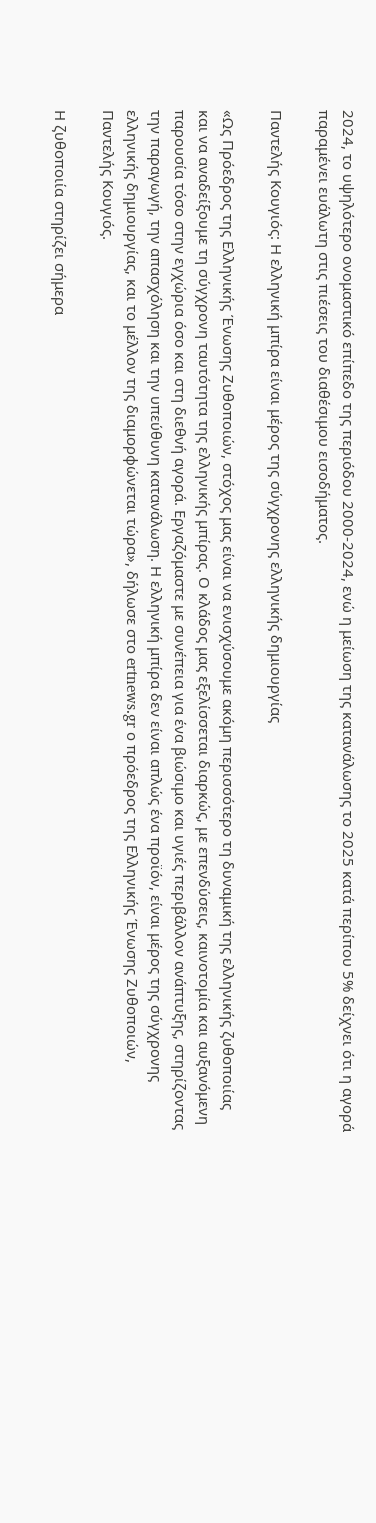2024, το υψηλότερο ονομαστικό επίπεδο της περιόδου 2000-2024, ενώ η μείωση της κατανάλωσης το 2025 κατά περίπου 5% δείχνει ότι η αγορά παραμένει ευάλωτη στις πιέσεις του διαθέσιμου εισοδήματος.

Παντελής Κουγιός: Η ελληνική μπίρα είναι μέρος της σύγχρονης ελληνικής δημιουργίας

«Ως Πρόεδρος της Ελληνικής Ένωσης Ζυθοποιών, στόχος μας είναι να ενισχύσουμε ακόμη περισσότερο τη δυναμική της ελληνικής ζυθοποιίας και να αναδείξουμε τη σύγχρονη ταυτότητα της ελληνικής μπίρας. Ο κλάδος μας εξελίσσεται διαρκώς, με επενδύσεις, καινοτομία και αυξανόμενη παρουσία τόσο στην εγχώρια όσο και στη διεθνή αγορά. Εργαζόμαστε με συνέπεια για ένα βιώσιμο και υγιές περιβάλλον ανάπτυξης, στηρίζοντας την παραγωγή, την απασχόληση και την υπεύθυνη κατανάλωση. Η ελληνική μπίρα δεν είναι απλώς ένα προϊόν, είναι μέρος της σύγχρονης ελληνικής δημιουργίας, και το μέλλον της διαμορφώνεται τώρα», δήλωσε στο ertnews.gr ο πρόεδρος της Ελληνικής Ένωσης Ζυθοποιών, Παντελής Κουγιός.

Η ζυθοποιία στηρίζει σήμερα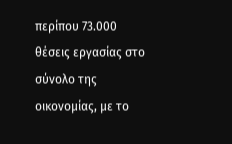περίπου 73.000 θέσεις εργασίας στο σύνολο της οικονομίας, με το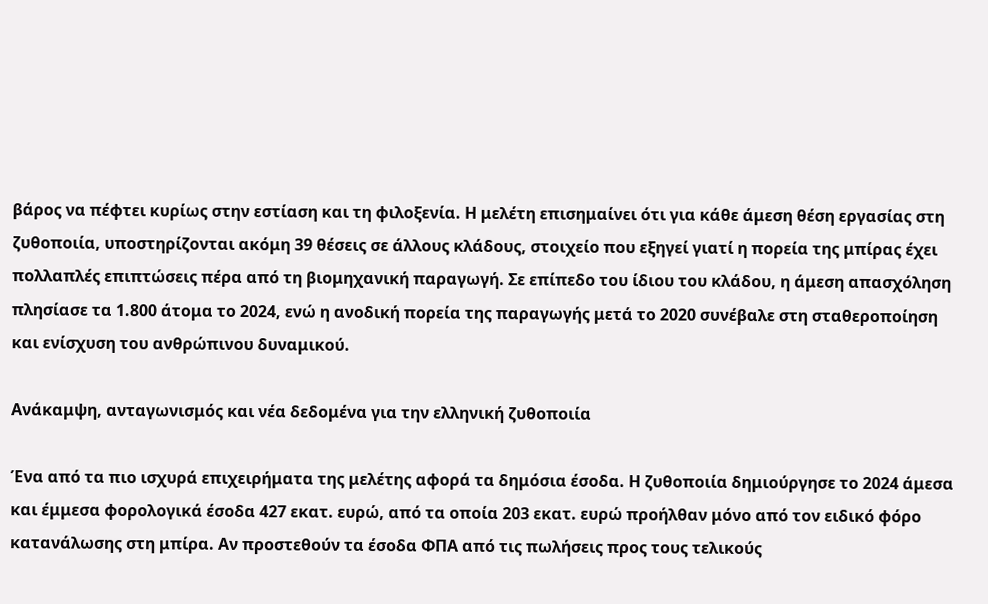βάρος να πέφτει κυρίως στην εστίαση και τη φιλοξενία. Η μελέτη επισημαίνει ότι για κάθε άμεση θέση εργασίας στη ζυθοποιία, υποστηρίζονται ακόμη 39 θέσεις σε άλλους κλάδους, στοιχείο που εξηγεί γιατί η πορεία της μπίρας έχει πολλαπλές επιπτώσεις πέρα από τη βιομηχανική παραγωγή. Σε επίπεδο του ίδιου του κλάδου, η άμεση απασχόληση πλησίασε τα 1.800 άτομα το 2024, ενώ η ανοδική πορεία της παραγωγής μετά το 2020 συνέβαλε στη σταθεροποίηση και ενίσχυση του ανθρώπινου δυναμικού.

Ανάκαμψη, ανταγωνισμός και νέα δεδομένα για την ελληνική ζυθοποιία

Ένα από τα πιο ισχυρά επιχειρήματα της μελέτης αφορά τα δημόσια έσοδα. Η ζυθοποιία δημιούργησε το 2024 άμεσα και έμμεσα φορολογικά έσοδα 427 εκατ. ευρώ, από τα οποία 203 εκατ. ευρώ προήλθαν μόνο από τον ειδικό φόρο κατανάλωσης στη μπίρα. Αν προστεθούν τα έσοδα ΦΠΑ από τις πωλήσεις προς τους τελικούς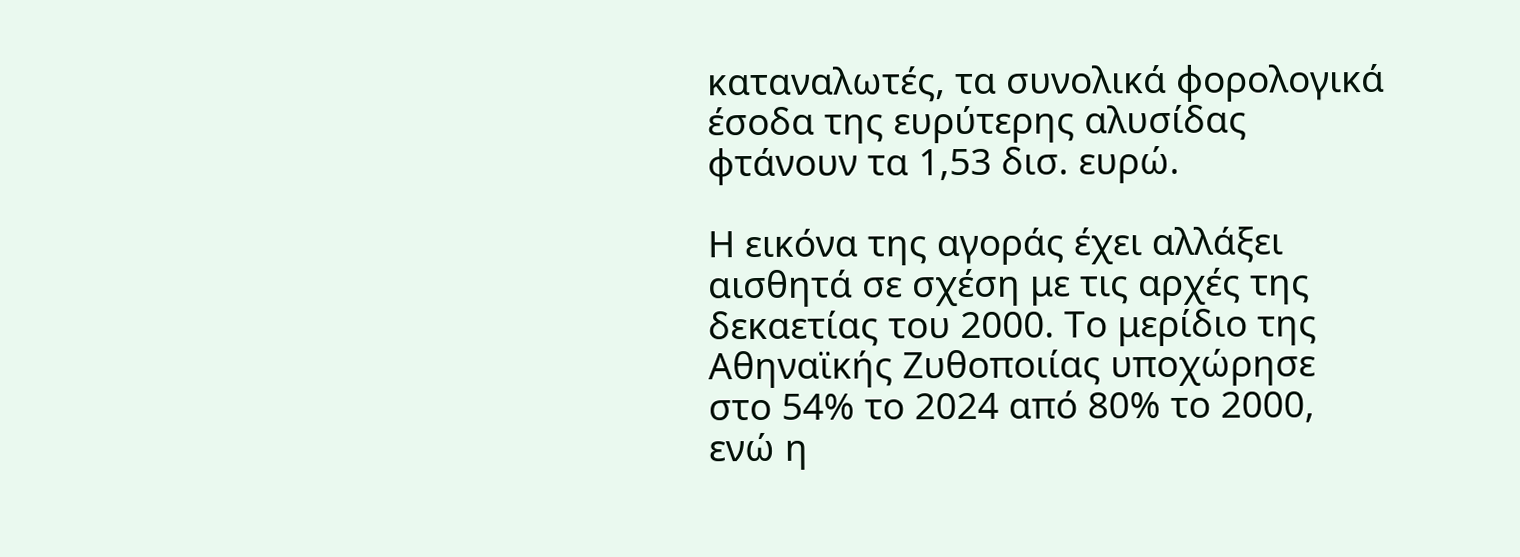καταναλωτές, τα συνολικά φορολογικά έσοδα της ευρύτερης αλυσίδας φτάνουν τα 1,53 δισ. ευρώ.

Η εικόνα της αγοράς έχει αλλάξει αισθητά σε σχέση με τις αρχές της δεκαετίας του 2000. Το μερίδιο της Αθηναϊκής Ζυθοποιίας υποχώρησε στο 54% το 2024 από 80% το 2000, ενώ η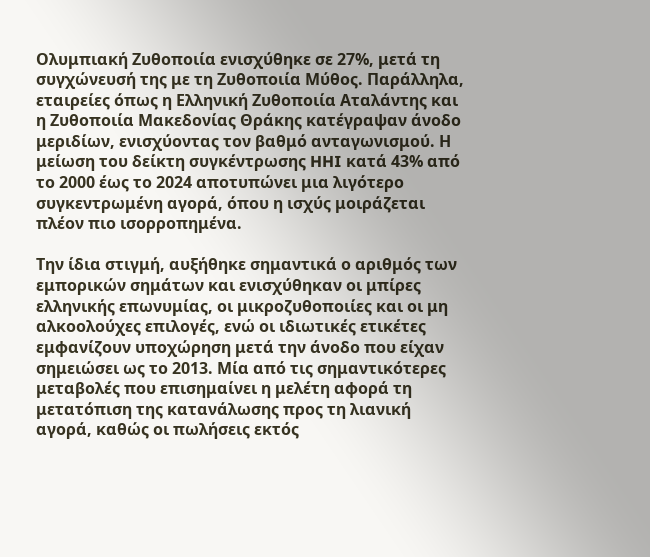Ολυμπιακή Ζυθοποιία ενισχύθηκε σε 27%, μετά τη συγχώνευσή της με τη Ζυθοποιία Μύθος. Παράλληλα, εταιρείες όπως η Ελληνική Ζυθοποιία Αταλάντης και η Ζυθοποιία Μακεδονίας Θράκης κατέγραψαν άνοδο μεριδίων, ενισχύοντας τον βαθμό ανταγωνισμού. Η μείωση του δείκτη συγκέντρωσης HHI κατά 43% από το 2000 έως το 2024 αποτυπώνει μια λιγότερο συγκεντρωμένη αγορά, όπου η ισχύς μοιράζεται πλέον πιο ισορροπημένα.

Την ίδια στιγμή, αυξήθηκε σημαντικά ο αριθμός των εμπορικών σημάτων και ενισχύθηκαν οι μπίρες ελληνικής επωνυμίας, οι μικροζυθοποιίες και οι μη αλκοολούχες επιλογές, ενώ οι ιδιωτικές ετικέτες εμφανίζουν υποχώρηση μετά την άνοδο που είχαν σημειώσει ως το 2013. Μία από τις σημαντικότερες μεταβολές που επισημαίνει η μελέτη αφορά τη μετατόπιση της κατανάλωσης προς τη λιανική αγορά, καθώς οι πωλήσεις εκτός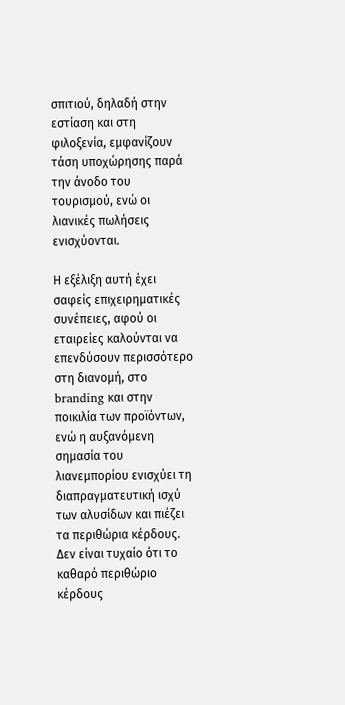σπιτιού, δηλαδή στην εστίαση και στη φιλοξενία, εμφανίζουν τάση υποχώρησης παρά την άνοδο του τουρισμού, ενώ οι λιανικές πωλήσεις ενισχύονται.

Η εξέλιξη αυτή έχει σαφείς επιχειρηματικές συνέπειες, αφού οι εταιρείες καλούνται να επενδύσουν περισσότερο στη διανομή, στο branding και στην ποικιλία των προϊόντων, ενώ η αυξανόμενη σημασία του λιανεμπορίου ενισχύει τη διαπραγματευτική ισχύ των αλυσίδων και πιέζει τα περιθώρια κέρδους. Δεν είναι τυχαίο ότι το καθαρό περιθώριο κέρδους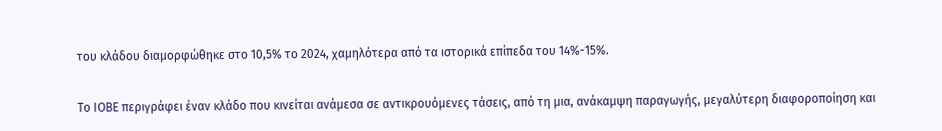του κλάδου διαμορφώθηκε στο 10,5% το 2024, χαμηλότερα από τα ιστορικά επίπεδα του 14%-15%.

Το ΙΟΒΕ περιγράφει έναν κλάδο που κινείται ανάμεσα σε αντικρουόμενες τάσεις, από τη μια, ανάκαμψη παραγωγής, μεγαλύτερη διαφοροποίηση και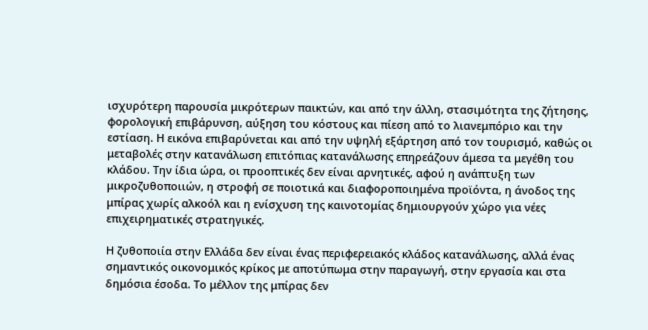ισχυρότερη παρουσία μικρότερων παικτών, και από την άλλη, στασιμότητα της ζήτησης, φορολογική επιβάρυνση, αύξηση του κόστους και πίεση από το λιανεμπόριο και την εστίαση. Η εικόνα επιβαρύνεται και από την υψηλή εξάρτηση από τον τουρισμό, καθώς οι μεταβολές στην κατανάλωση επιτόπιας κατανάλωσης επηρεάζουν άμεσα τα μεγέθη του κλάδου. Την ίδια ώρα, οι προοπτικές δεν είναι αρνητικές, αφού η ανάπτυξη των μικροζυθοποιιών, η στροφή σε ποιοτικά και διαφοροποιημένα προϊόντα, η άνοδος της μπίρας χωρίς αλκοόλ και η ενίσχυση της καινοτομίας δημιουργούν χώρο για νέες επιχειρηματικές στρατηγικές.

Η ζυθοποιία στην Ελλάδα δεν είναι ένας περιφερειακός κλάδος κατανάλωσης, αλλά ένας σημαντικός οικονομικός κρίκος με αποτύπωμα στην παραγωγή, στην εργασία και στα δημόσια έσοδα. Το μέλλον της μπίρας δεν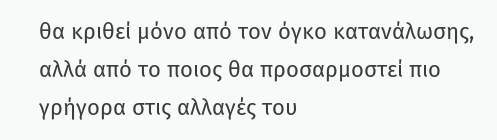θα κριθεί μόνο από τον όγκο κατανάλωσης, αλλά από το ποιος θα προσαρμοστεί πιο γρήγορα στις αλλαγές του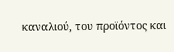καναλιού, του προϊόντος και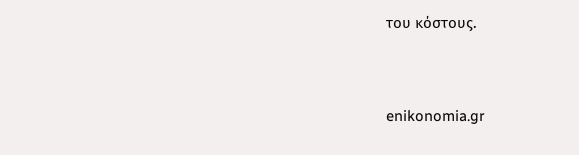του κόστους.


enikonomia.gr